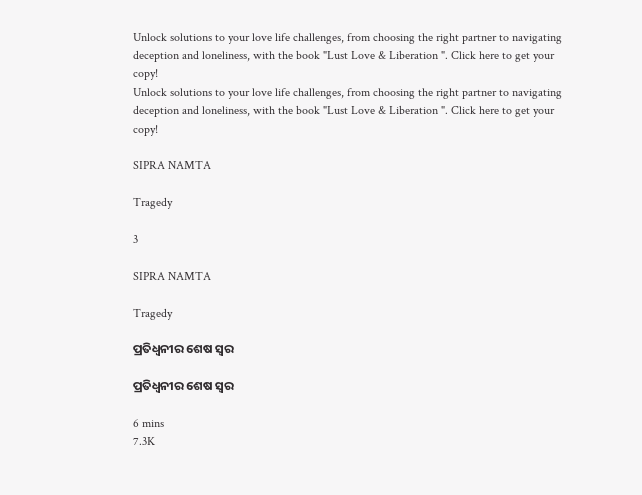Unlock solutions to your love life challenges, from choosing the right partner to navigating deception and loneliness, with the book "Lust Love & Liberation ". Click here to get your copy!
Unlock solutions to your love life challenges, from choosing the right partner to navigating deception and loneliness, with the book "Lust Love & Liberation ". Click here to get your copy!

SIPRA NAMTA

Tragedy

3

SIPRA NAMTA

Tragedy

ପ୍ରତିଧ୍ୱନୀର ଶେଷ ସ୍ୱର

ପ୍ରତିଧ୍ୱନୀର ଶେଷ ସ୍ୱର

6 mins
7.3K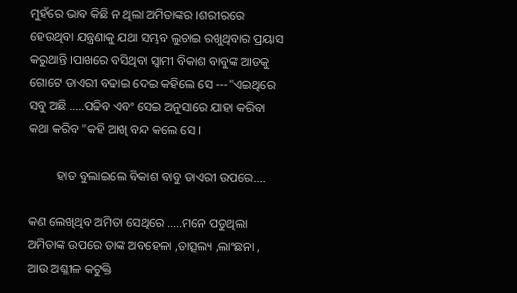ମୁହଁରେ ଭାଵ କିଛି ନ ଥିଲା ଅମିତାଙ୍କର ।ଶରୀରରେ ହେଉଥିବା ଯନ୍ତ୍ରଣାକୁ ଯଥା ସମ୍ଭବ ଲୁଚାଇ ରଖୁଥିବାର ପ୍ରୟାସ କରୁଥାନ୍ତି ।ପାଖରେ ବସିଥିବା ସ୍ୱାମୀ ବିକାଶ ବାବୁଙ୍କ ଆଡକୁ ଗୋଟେ ଡାଏରୀ ବଢାଇ ଦେଇ କହିଲେ ସେ ---"ଏଇଥିରେ ସବୁ ଅଛି .....ପଢିବ ଏବଂ ସେଇ ଅନୁସାରେ ଯାହା କରିବା କଥା କରିବ "କହି ଆଖି ବନ୍ଦ କଲେ ସେ ।

         ହାତ ବୁଲାଇଲେ ବିକାଶ ବାବୁ ଡାଏରୀ ଉପରେ....

କଣ ଲେଖିଥିବ ଅମିତା ସେଥିରେ .....ମନେ ପଡୁଥିଲା ଅମିତାଙ୍କ ଉପରେ ତାଙ୍କ ଅବହେଳା ,ତାତ୍ସଲ୍ୟ ,ଲାଂଛନା , ଆଉ ଅଶ୍ଳୀଳ କଟୁକ୍ତି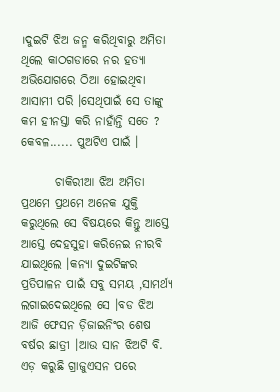।ଦୁଇଟି ଝିଅ ଜନ୍ମ କରିଥିବାରୁ ଅମିତା ଥିଲେ କାଠଗଡାରେ ନର ହତ୍ୟା ଅଭିଯୋଗରେ ଠିଆ ହୋଇଥିବା ଆସାମୀ ପରି ।ସେଥିପାଇଁ ସେ ତାଙ୍କୁ କମ ହୀନସ୍ତା କରି ନାହାଁନ୍ତି ସତେ ? କେବଳ...... ପୁଅଟିଏ ପାଇଁ ।

       ଚାକିରୀଆ ଝିଅ ଅମିତା ପ୍ରଥମେ ପ୍ରଥମେ ଅନେକ ଯୁକ୍ତି କରୁଥିଲେ ସେ ବିଷୟରେ କିନ୍ତୁ ଆସ୍ତେ ଆସ୍ତେ ଦେହସୁହା କରିନେଇ ନୀରବି ଯାଇଥିଲେ ।କନ୍ୟା ଦୁଇଟିଙ୍କର ପ୍ରତିପାଳନ ପାଇଁ ସବୁ ସମୟ ,ସାମର୍ଥ୍ୟ ଲଗାଇଦେଇଥିଲେ ସେ ।ବଡ ଝିଅ ଆଜି ଫେସନ ଡ଼ିଜାଇନିଂର ଶେଷ ବର୍ଷର ଛାତ୍ରୀ ।ଆଉ ସାନ ଝିଅଟି ବି. ଏଡ଼ କରୁଛି ଗ୍ରାଜୁଏସନ ପରେ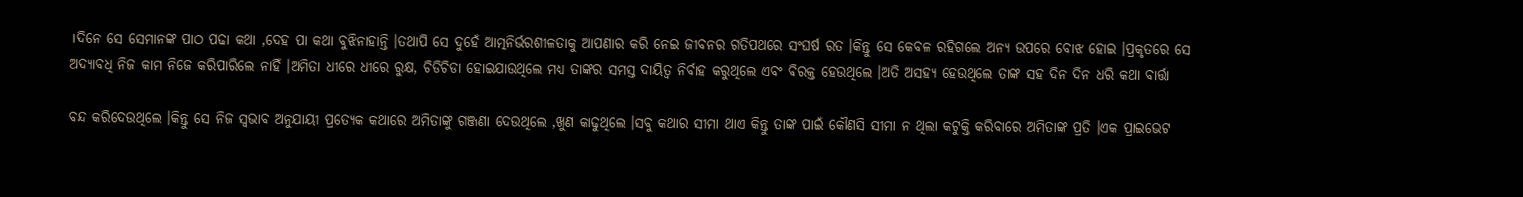।ଦିନେ ସେ ସେମାନଙ୍କ ପାଠ ପଢା କଥା ,ଦେହ ପା କଥା ବୁଝିନାହାନ୍ତି ।ତଥାପି ସେ ଦୁହେଁ ଆତ୍ମନିର୍ଭରଶୀଳତାକୁ ଆପଣାର କରି ନେଇ ଜୀବନର ଗତିପଥରେ ସଂଘର୍ଷ ରତ ।କିନ୍ତୁ ସେ କେବଳ ରହିଗଲେ ଅନ୍ୟ ଉପରେ ବୋଝ ହୋଇ ।ପ୍ରକୃତରେ ସେ ଅଦ୍ୟାବଧି ନିଜ କାମ ନିଜେ କରିପାରିଲେ ନାହିଁ ।ଅମିତା ଧୀରେ ଧୀରେ ରୁକ୍ଷ, ଚିଡିଚିଡା ହୋଇଯାଉଥିଲେ ମଧ୍ୟ ତାଙ୍କର ସମସ୍ତ ଦାୟିତ୍ୱ ନିର୍ବାହ କରୁଥିଲେ ଏବଂ ଵିରକ୍ତ ହେଉଥିଲେ ।ଅତି ଅସହ୍ୟ ହେଉଥିଲେ ତାଙ୍କ ସହ ଦିନ ଦିନ ଧରି କଥା ବାର୍ତ୍ତା

ବନ୍ଦ କରିଦେଉଥିଲେ ।କିନ୍ତୁ ସେ ନିଜ ସ୍ଵଭାବ ଅନୁଯାୟୀ ପ୍ରତ୍ୟେକ କଥାରେ ଅମିତାଙ୍କୁ ଗଞ୍ଜଣା ଦେଉଥିଲେ ,ଖୁଣ କାଢୁଥିଲେ ।ସବୁ କଥାର ସୀମା ଥାଏ କିନ୍ତୁ ତାଙ୍କ ପାଇଁ କୌଣସି ସୀମା ନ ଥିଲା କଟୁକ୍ତି କରିବାରେ ଅମିତାଙ୍କ ପ୍ରତି ।ଏକ ପ୍ରାଇଭେଟ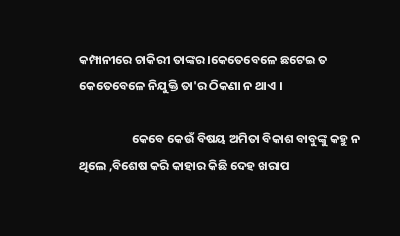କମ୍ପାନୀରେ ଚାକିରୀ ତାଙ୍କର ।କେତେବେଳେ ଛଟେଇ ତ କେତେବେଳେ ନିଯୁକ୍ତି ତା'ର ଠିକଣା ନ ଥାଏ ।

                   କେବେ କେଉଁ ବିଷୟ ଅମିତା ବିକାଶ ବାବୁଙ୍କୁ କହୁ ନ ଥିଲେ ,ବିଶେଷ କରି କାହାର କିଛି ଦେହ ଖରାପ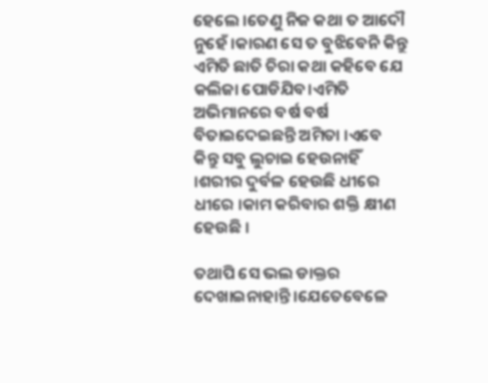ହେଲେ ।ତେଣୁ ନିଜ କଥା ତ ଆଦୌ ନୁହେଁ ।କାରଣ ସେ ତ ବୁଝିବେନି କିନ୍ତୁ ଏମିତି ଛାତି ଚିରା କଥା କହିବେ ଯେ କଲିଜା ପୋଡିଯିବ।ଏମିତି ଅଭିମାନରେ ବର୍ଷ ବର୍ଷ ବିତାଇଦେଇଛନ୍ତି ଅମିତା ।ଏବେ କିନ୍ତୁ ସବୁ ଲୁଚାଇ ହେଉନାହିଁ ।ଶରୀର ଦୁର୍ବଳ ହେଉଛି ଧୀରେ ଧୀରେ ।କାମ କରିବାର ଶକ୍ତି କ୍ଷୀଣ ହେଉଛି ।

ତଥାପି ସେ ଭଲ ଡାକ୍ତର ଦେଖାଇନାହାନ୍ତି ।ଯେତେବେଳେ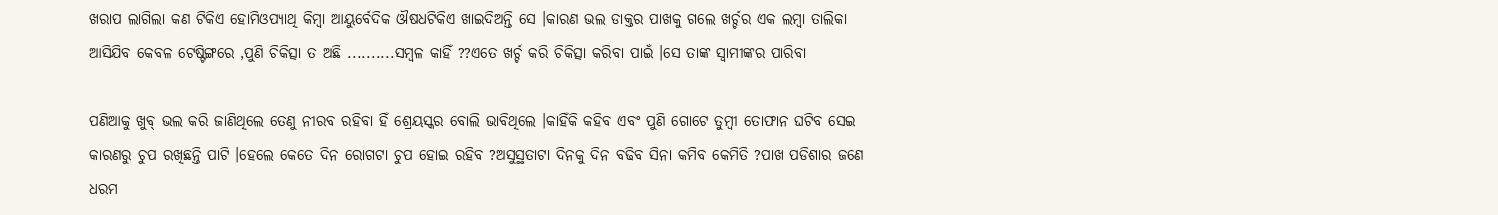ଖରାପ ଲାଗିଲା କଣ ଟିକିଏ ହୋମିଓପ୍ୟାଥି କିମ୍ବା ଆୟୁର୍ବେଦିକ ଔଷଧଟିକିଏ ଖାଇଦିଅନ୍ତି ସେ ।କାରଣ ଭଲ ଡାକ୍ତର ପାଖକୁ ଗଲେ ଖର୍ଚ୍ଚର ଏକ ଲମ୍ବା ତାଲିକା ଆସିଯିବ କେବଳ ଟେଷ୍ଟିଙ୍ଗରେ ,ପୁଣି ଚିକିତ୍ସା ତ ଅଛି ..........ସମ୍ବଳ କାହିଁ ??ଏତେ ଖର୍ଚ୍ଚ କରି ଚିକିତ୍ସା କରିବା ପାଇଁ ।ସେ ତାଙ୍କ ସ୍ୱାମୀଙ୍କର ପାରିବା

ପଣିଆକୁ ଖୁବ୍ ଭଲ କରି ଜାଣିଥିଲେ ତେଣୁ ନୀରବ ରହିବା ହିଁ ଶ୍ରେୟସ୍କର ବୋଲି ଭାବିଥିଲେ ।କାହିଁକି କହିବ ଏବଂ ପୁଣି ଗୋଟେ ତୁମ୍ବୀ ତୋଫାନ ଘଟିବ ସେଇ କାରଣରୁ ଚୁପ ରଖିଛନ୍ତି ପାଟି ।ହେଲେ କେତେ ଦିନ ରୋଗଟା ଚୁପ ହୋଇ ରହିବ ?ଅସୁସ୍ଥତାଟା ଦିନକୁ ଦିନ ବଢିବ ସିନା କମିବ କେମିତି ?ପାଖ ପଡିଶାର ଜଣେ ଧରମ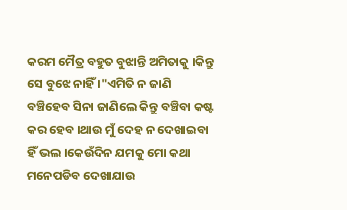କରମ ମୈତ୍ର ବହୁତ ବୁଝାନ୍ତି ଅମିତାକୁ ।କିନ୍ତୁ ସେ ବୁଝେ ନାହିଁ ।"ଏମିତି ନ ଜାଣି ବଞ୍ଚିହେବ ସିନା ଜାଣିଲେ କିନ୍ତୁ ବଞ୍ଚିବା କଷ୍ଟ କର ହେବ ।ଥାଉ ମୁଁ ଦେହ ନ ଦେଖାଇବା ହିଁ ଭଲ ।କେଉଁଦିନ ଯମକୁ ମୋ କଥା ମନେପଡିବ ଦେଖାଯାଉ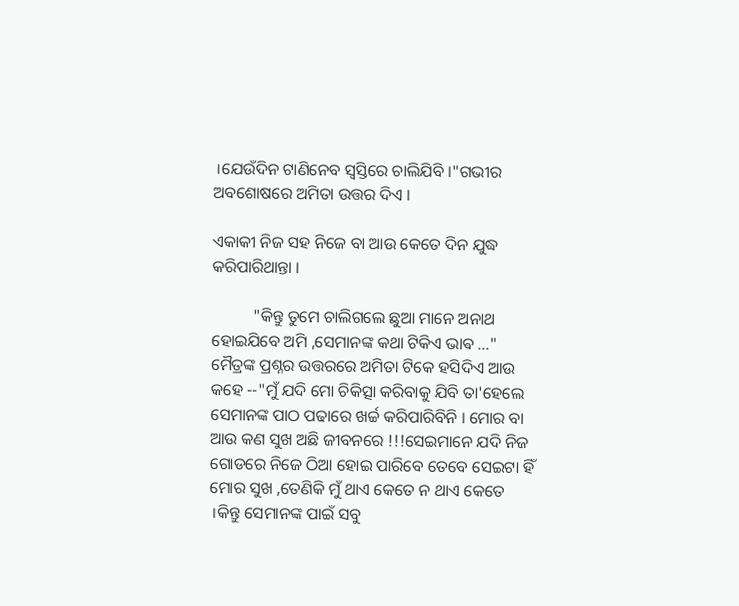।ଯେଉଁଦିନ ଟାଣିନେବ ସ୍ୱସ୍ତିରେ ଚାଲିଯିବି ।"ଗଭୀର ଅବଶୋଷରେ ଅମିତା ଉତ୍ତର ଦିଏ ।

ଏକାକୀ ନିଜ ସହ ନିଜେ ବା ଆଉ କେତେ ଦିନ ଯୁଦ୍ଧ କରିପାରିଥାନ୍ତା ।

          "କିନ୍ତୁ ତୁମେ ଚାଲିଗଲେ ଛୁଆ ମାନେ ଅନାଥ ହୋଇଯିବେ ଅମି ,ସେମାନଙ୍କ କଥା ଟିକିଏ ଭାଵ ..." ମୈତ୍ରଙ୍କ ପ୍ରଶ୍ନର ଉତ୍ତରରେ ଅମିତା ଟିକେ ହସିଦିଏ ଆଉ କହେ --"ମୁଁ ଯଦି ମୋ ଚିକିତ୍ସା କରିବାକୁ ଯିବି ତା'ହେଲେ ସେମାନଙ୍କ ପାଠ ପଢାରେ ଖର୍ଚ୍ଚ କରିପାରିବିନି । ମୋର ବା ଆଉ କଣ ସୁଖ ଅଛି ଜୀବନରେ !!!ସେଇମାନେ ଯଦି ନିଜ ଗୋଡରେ ନିଜେ ଠିଆ ହୋଇ ପାରିବେ ତେବେ ସେଇଟା ହିଁ ମୋର ସୁଖ ,ତେଣିକି ମୁଁ ଥାଏ କେତେ ନ ଥାଏ କେତେ ।କିନ୍ତୁ ସେମାନଙ୍କ ପାଇଁ ସବୁ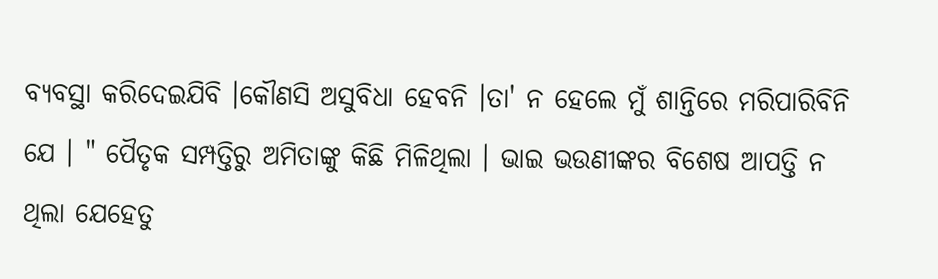ବ୍ୟବସ୍ଥା କରିଦେଇଯିବି ।କୌଣସି ଅସୁବିଧା ହେବନି ।ତା' ନ ହେଲେ ମୁଁ ଶାନ୍ତିରେ ମରିପାରିବିନି ଯେ । " ପୈତୃକ ସମ୍ପତ୍ତିରୁ ଅମିତାଙ୍କୁ କିଛି ମିଳିଥିଲା । ଭାଇ ଭଉଣୀଙ୍କର ବିଶେଷ ଆପତ୍ତି ନ ଥିଲା ଯେହେତୁ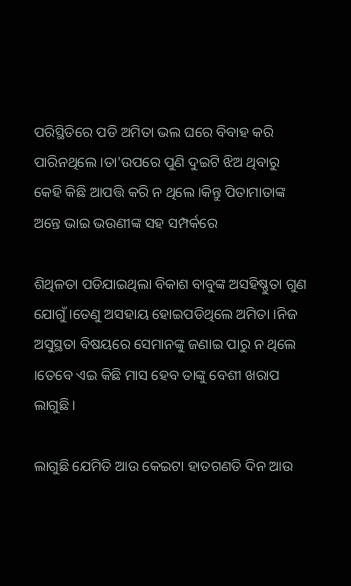ପରିସ୍ଥିତିରେ ପଡି ଅମିତା ଭଲ ଘରେ ବିବାହ କରି ପାରିନଥିଲେ ।ତା'ଉପରେ ପୁଣି ଦୁଇଟି ଝିଅ ଥିବାରୁ କେହି କିଛି ଆପତ୍ତି କରି ନ ଥିଲେ ।କିନ୍ତୁ ପିତାମାତାଙ୍କ ଅନ୍ତେ ଭାଇ ଭଉଣୀଙ୍କ ସହ ସମ୍ପର୍କରେ

ଶିଥିଳତା ପଡିଯାଇଥିଲା ବିକାଶ ବାବୁଙ୍କ ଅସହିଷ୍ଣୁତା ଗୁଣ ଯୋଗୁଁ ।ତେଣୁ ଅସହାୟ ହୋଇପଡିଥିଲେ ଅମିତା ।ନିଜ ଅସୁସ୍ଥତା ବିଷୟରେ ସେମାନଙ୍କୁ ଜଣାଇ ପାରୁ ନ ଥିଲେ ।ତେବେ ଏଇ କିଛି ମାସ ହେବ ତାଙ୍କୁ ବେଶୀ ଖରାପ ଲାଗୁଛି ।

ଲାଗୁଛି ଯେମିତି ଆଉ କେଇଟା ହାତଗଣତି ଦିନ ଆଉ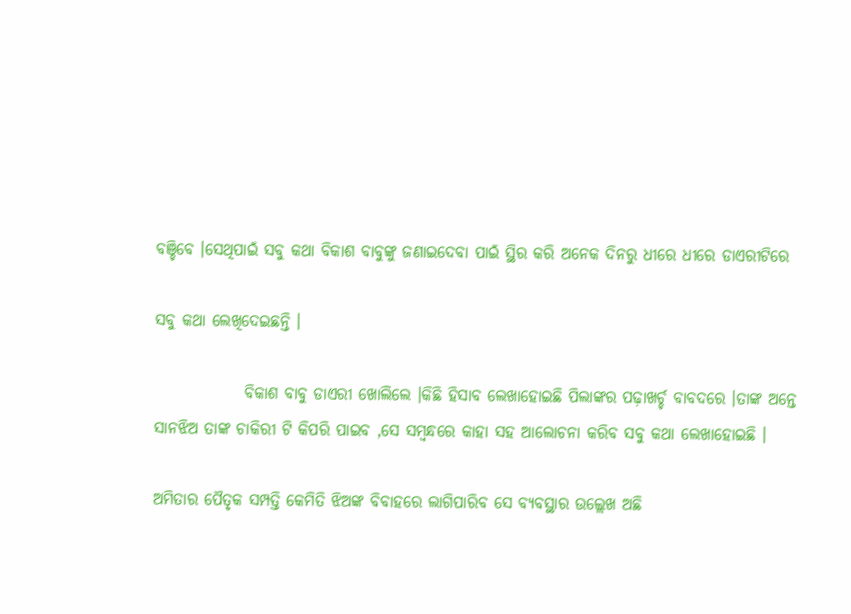ବଞ୍ଚିବେ ।ସେଥିପାଇଁ ସବୁ କଥା ବିକାଶ ବାବୁଙ୍କୁ ଜଣାଇଦେବା ପାଇଁ ସ୍ଥିର କରି ଅନେକ ଦିନରୁ ଧୀରେ ଧୀରେ ଡାଏରୀଟିରେ

ସବୁ କଥା ଲେଖିଦେଇଛନ୍ତି ।

              ବିକାଶ ବାବୁ ଡାଏରୀ ଖୋଲିଲେ ।କିଛି ହିସାବ ଲେଖାହୋଇଛି ପିଲାଙ୍କର ପଢ଼ାଖର୍ଚ୍ଚ ବାବଦରେ ।ତାଙ୍କ ଅନ୍ତେ ସାନଝିଅ ତାଙ୍କ ଚାକିରୀ ଟି କିପରି ପାଇବ ,ସେ ସମ୍ବନ୍ଧରେ କାହା ସହ ଆଲୋଚନା କରିବ ସବୁ କଥା ଲେଖାହୋଇଛି ।

ଅମିତାର ପୈତୃକ ସମ୍ପତ୍ତି କେମିତି ଝିଅଙ୍କ ବିବାହରେ ଲାଗିପାରିବ ସେ ବ୍ୟବସ୍ଥାର ଉଲ୍ଲେଖ ଅଛି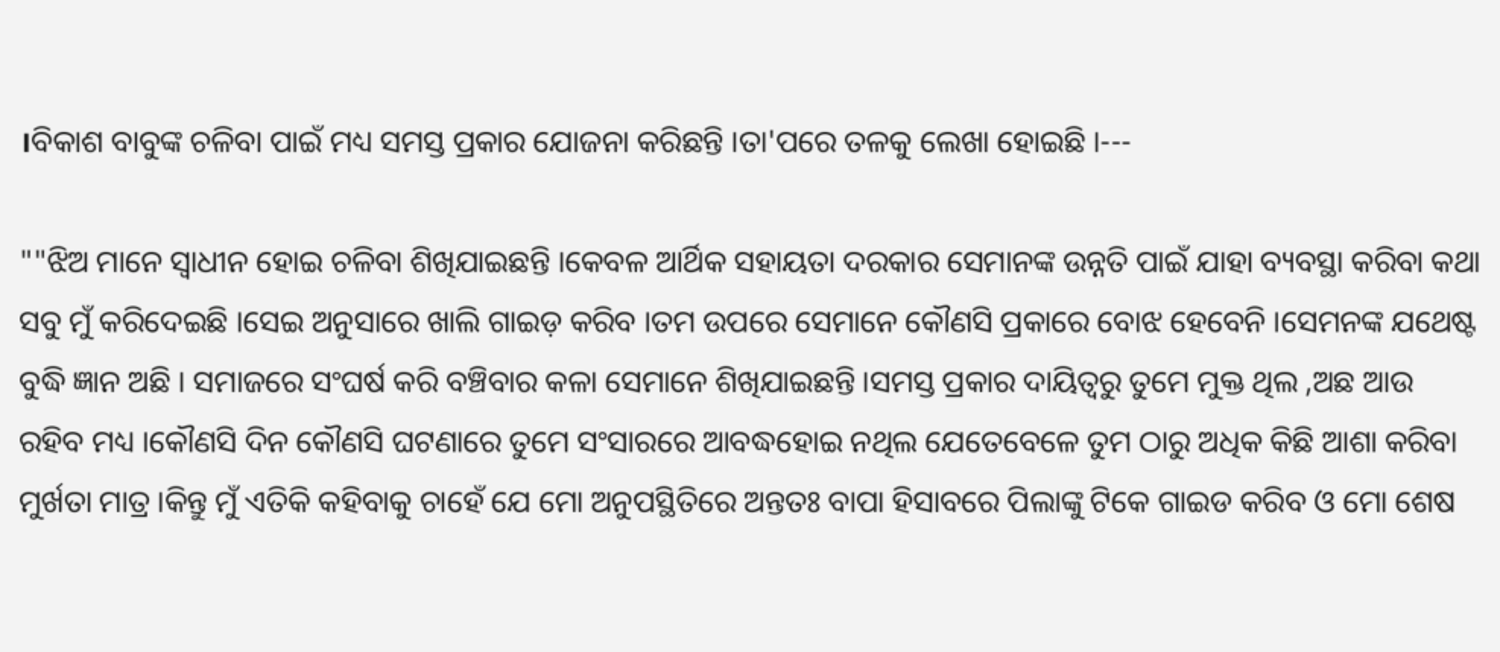।ବିକାଶ ବାବୁଙ୍କ ଚଳିବା ପାଇଁ ମଧ୍ୟ ସମସ୍ତ ପ୍ରକାର ଯୋଜନା କରିଛନ୍ତି ।ତା'ପରେ ତଳକୁ ଲେଖା ହୋଇଛି ।---

""ଝିଅ ମାନେ ସ୍ୱାଧୀନ ହୋଇ ଚଳିବା ଶିଖିଯାଇଛନ୍ତି ।କେବଳ ଆର୍ଥିକ ସହାୟତା ଦରକାର ସେମାନଙ୍କ ଉନ୍ନତି ପାଇଁ ଯାହା ବ୍ୟବସ୍ଥା କରିବା କଥା ସବୁ ମୁଁ କରିଦେଇଛି ।ସେଇ ଅନୁସାରେ ଖାଲି ଗାଇଡ଼ କରିବ ।ତମ ଉପରେ ସେମାନେ କୌଣସି ପ୍ରକାରେ ବୋଝ ହେବେନି ।ସେମନଙ୍କ ଯଥେଷ୍ଟ ବୁଦ୍ଧି ଜ୍ଞାନ ଅଛି । ସମାଜରେ ସଂଘର୍ଷ କରି ବଞ୍ଚିବାର କଳା ସେମାନେ ଶିଖିଯାଇଛନ୍ତି ।ସମସ୍ତ ପ୍ରକାର ଦାୟିତ୍ୱରୁ ତୁମେ ମୁକ୍ତ ଥିଲ ,ଅଛ ଆଉ ରହିବ ମଧ୍ୟ ।କୌଣସି ଦିନ କୌଣସି ଘଟଣାରେ ତୁମେ ସଂସାରରେ ଆବଦ୍ଧହୋଇ ନଥିଲ ଯେତେବେଳେ ତୁମ ଠାରୁ ଅଧିକ କିଛି ଆଶା କରିବା ମୁର୍ଖତା ମାତ୍ର ।କିନ୍ତୁ ମୁଁ ଏତିକି କହିବାକୁ ଚାହେଁ ଯେ ମୋ ଅନୁପସ୍ଥିତିରେ ଅନ୍ତତଃ ବାପା ହିସାବରେ ପିଲାଙ୍କୁ ଟିକେ ଗାଇଡ କରିବ ଓ ମୋ ଶେଷ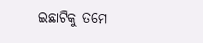ଇଛାଟିକୁ ତମେ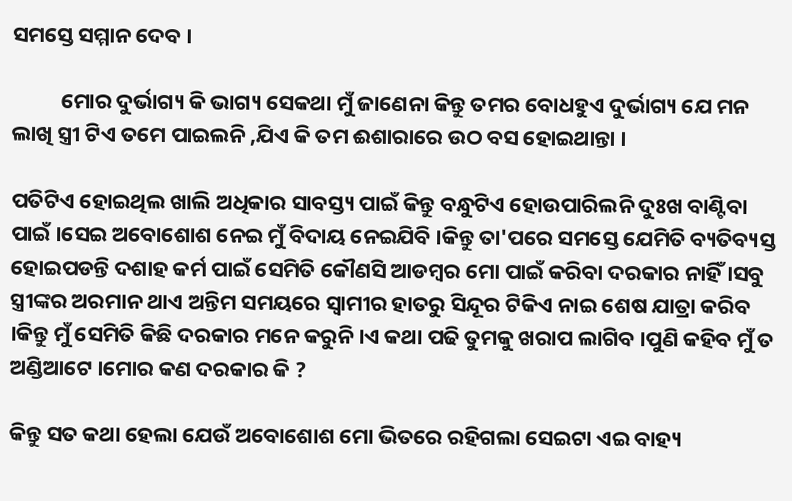ସମସ୍ତେ ସମ୍ମାନ ଦେବ ।

          ମୋର ଦୁର୍ଭାଗ୍ୟ କି ଭାଗ୍ୟ ସେକଥା ମୁଁ ଜାଣେନା କିନ୍ତୁ ତମର ବୋଧହୁଏ ଦୁର୍ଭାଗ୍ୟ ଯେ ମନ ଲାଖି ସ୍ତ୍ରୀ ଟିଏ ତମେ ପାଇଲନି ,ଯିଏ କି ତମ ଈଶାରାରେ ଉଠ ବସ ହୋଇଥାନ୍ତା ।

ପତିଟିଏ ହୋଇଥିଲ ଖାଲି ଅଧିକାର ସାବସ୍ତ୍ୟ ପାଇଁ କିନ୍ତୁ ବନ୍ଧୁଟିଏ ହୋଉପାରିଲନି ଦୁଃଖ ବାଣ୍ଟିବା ପାଇଁ ।ସେଇ ଅବୋଶୋଶ ନେଇ ମୁଁ ବିଦାୟ ନେଇଯିବି ।କିନ୍ତୁ ତା'ପରେ ସମସ୍ତେ ଯେମିତି ବ୍ୟତିବ୍ୟସ୍ତ ହୋଇପଡନ୍ତି ଦଶାହ କର୍ମ ପାଇଁ ସେମିତି କୌଣସି ଆଡମ୍ବର ମୋ ପାଇଁ କରିବା ଦରକାର ନାହିଁ ।ସବୁ ସ୍ତ୍ରୀଙ୍କର ଅରମାନ ଥାଏ ଅନ୍ତିମ ସମୟରେ ସ୍ୱାମୀର ହାତରୁ ସିନ୍ଦୂର ଟିକିଏ ନାଇ ଶେଷ ଯାତ୍ରା କରିବ ।କିନ୍ତୁ ମୁଁ ସେମିତି କିଛି ଦରକାର ମନେ କରୁନି ।ଏ କଥା ପଢି ତୁମକୁ ଖରାପ ଲାଗିବ ।ପୁଣି କହିବ ମୁଁ ତ ଅଣ୍ଡିଆଟେ ।ମୋର କଣ ଦରକାର କି ?

କିନ୍ତୁ ସତ କଥା ହେଲା ଯେଉଁ ଅବୋଶୋଶ ମୋ ଭିତରେ ରହିଗଲା ସେଇଟା ଏଇ ବାହ୍ୟ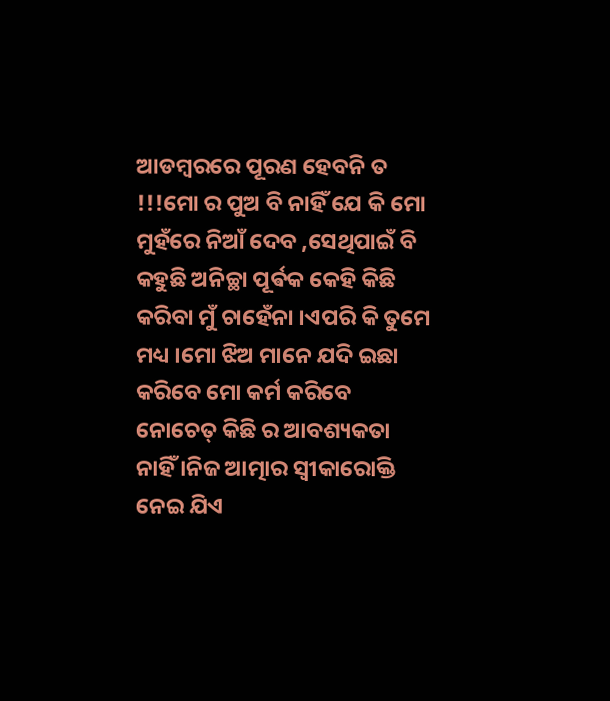ଆଡମ୍ବରରେ ପୂରଣ ହେବନି ତ !!!ମୋ ର ପୁଅ ବି ନାହିଁ ଯେ କି ମୋ ମୁହଁରେ ନିଆଁ ଦେବ ,ସେଥିପାଇଁ ବି କହୁଛି ଅନିଚ୍ଛା ପୂର୍ଵକ କେହି କିଛି କରିବା ମୁଁ ଚାହେଁନା ।ଏପରି କି ତୁମେ ମଧ୍ୟ ।ମୋ ଝିଅ ମାନେ ଯଦି ଇଛା କରିବେ ମୋ କର୍ମ କରିବେ ନୋଚେତ୍ କିଛି ର ଆବଶ୍ୟକତା ନାହିଁ ।ନିଜ ଆତ୍ମାର ସ୍ବୀକାରୋକ୍ତି ନେଇ ଯିଏ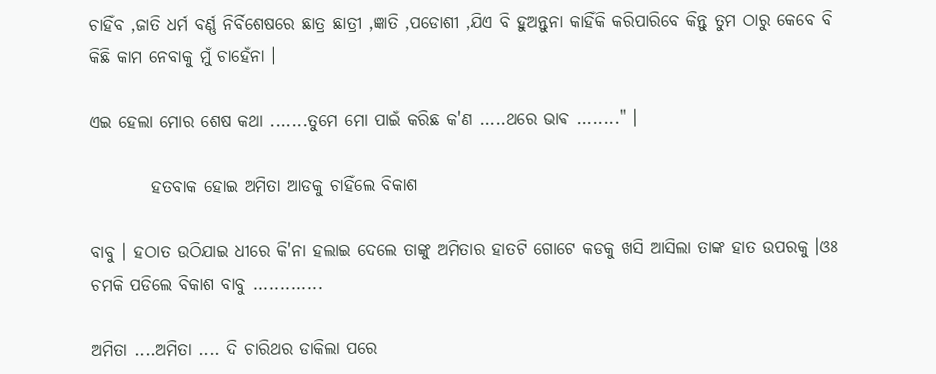ଚାହିଁବ ,ଜାତି ଧର୍ମ ବର୍ଣ୍ଣ ନିର୍ବିଶେଷରେ ଛାତ୍ର ଛାତ୍ରୀ ,ଜ୍ଞାତି ,ପଡୋଶୀ ,ଯିଏ ବି ହୁଅନ୍ତୁନା କାହିଁକି କରିପାରିବେ କିନ୍ତୁ ତୁମ ଠାରୁ କେବେ ବି କିଛି କାମ ନେବାକୁ ମୁଁ ଚାହେଁନା ।

ଏଇ ହେଲା ମୋର ଶେଷ କଥା .......ତୁମେ ମୋ ପାଇଁ କରିଛ କ'ଣ .....ଥରେ ଭାଵ ........" ।

         ହତବାକ ହୋଇ ଅମିତା ଆଡକୁ ଚାହିଁଲେ ବିକାଶ

ବାବୁ । ହଠାତ ଉଠିଯାଇ ଧୀରେ କି'ନା ହଲାଇ ଦେଲେ ତାଙ୍କୁ ଅମିତାର ହାତଟି ଗୋଟେ କଡକୁ ଖସି ଆସିଲା ତାଙ୍କ ହାତ ଉପରକୁ ।ଓଃ ଚମକି ପଡିଲେ ବିକାଶ ବାବୁ .............

ଅମିତା ....ଅମିତା .... ଦି ଚାରିଥର ଡାକିଲା ପରେ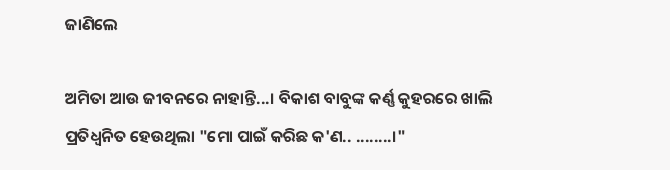ଜାଣିଲେ

ଅମିତା ଆଉ ଜୀବନରେ ନାହାନ୍ତି...। ବିକାଶ ବାବୁଙ୍କ କର୍ଣ୍ଣ କୁହରରେ ଖାଲି ପ୍ରତିଧ୍ବନିତ ହେଉଥିଲା "ମୋ ପାଇଁ କରିଛ କ'ଣ.. ........।"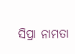ସିପ୍ରା ନାମତା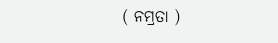( ନମ୍ରତା )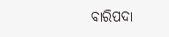ବାରିପଦା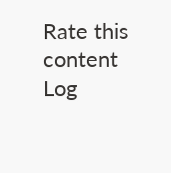Rate this content
Log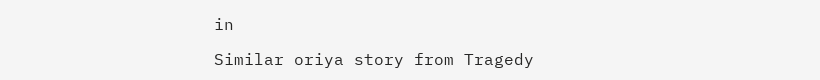in

Similar oriya story from Tragedy